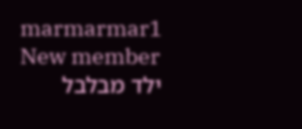marmarmar1
New member
ילד מבלבל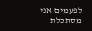לפעמים אני מסתכלת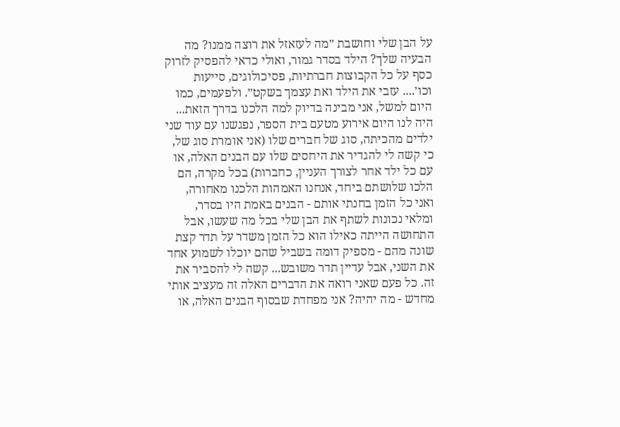על הבן שלי וחושבת ״מה לעזאזל את רוצה ממנו? מה הבעיה שלך? הילד בסדר גמור, ואולי כדאי להפסיק לזרוק כסף על כל הקבוצות חברתיות, פסיכולוגים, סייעות וכו׳.... עזבי את הילד ואת עצמך בשקט״. ולפעמים, כמו היום למשל, אני מבינה בדיוק למה הלכנו בדרך הזאת... היה לנו היום אירוע מטעם בית הספר, נפגשנו עם עוד שני ילדים מהכיתה, סוג של חברים שלו (אני אומרת סוג של, כי קשה לי להגדיר את היחסים שלו עם הבנים האלה, או עם כל ילד אחר לצורך העניין, כחברות) בכל מקרה, הם הלכו שלושתם ביחד, אנחנו האמהות הלכנו מאחורה, ואני כל הזמן בחנתי אותם - הבנים באמת היו בסדר, ומלאי נכונות לשתף את הבן שלי בכל מה שעשו, אבל התחושה הייתה כאילו הוא כל הזמן משדר על תדר קצת שונה מהם - מספיק דומה בשביל שהם יוכלו לשמוע אחד את השני, אבל עדיין תדר משובש... קשה לי להסביר את זה. כל פעם שאני רואה את הדברים האלה זה מעציב אותי מחדש - מה יהיה? אני מפחדת שבסוף הבנים האלה, או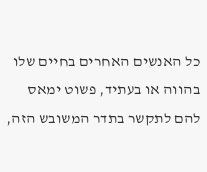כל האנשים האחרים בחיים שלו בהווה או בעתיד, פשוט ימאס להם לתקשר בתדר המשובש הזה,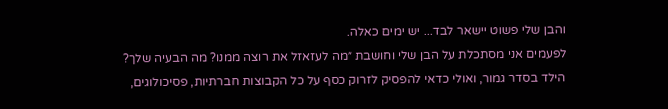והבן שלי פשוט יישאר לבד... יש ימים כאלה.
לפעמים אני מסתכלת על הבן שלי וחושבת ״מה לעזאזל את רוצה ממנו? מה הבעיה שלך? הילד בסדר גמור, ואולי כדאי להפסיק לזרוק כסף על כל הקבוצות חברתיות, פסיכולוגים,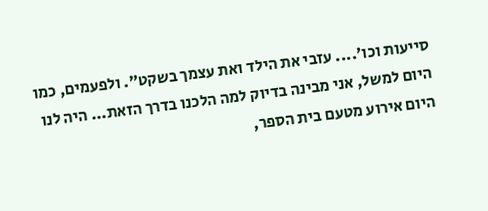סייעות וכו׳.... עזבי את הילד ואת עצמך בשקט״. ולפעמים, כמו היום למשל, אני מבינה בדיוק למה הלכנו בדרך הזאת... היה לנו היום אירוע מטעם בית הספר,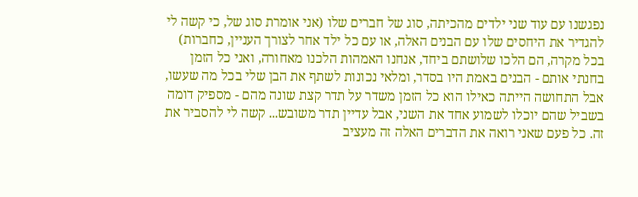נפגשנו עם עוד שני ילדים מהכיתה, סוג של חברים שלו (אני אומרת סוג של, כי קשה לי להגדיר את היחסים שלו עם הבנים האלה, או עם כל ילד אחר לצורך העניין, כחברות) בכל מקרה, הם הלכו שלושתם ביחד, אנחנו האמהות הלכנו מאחורה, ואני כל הזמן בחנתי אותם - הבנים באמת היו בסדר, ומלאי נכונות לשתף את הבן שלי בכל מה שעשו, אבל התחושה הייתה כאילו הוא כל הזמן משדר על תדר קצת שונה מהם - מספיק דומה בשביל שהם יוכלו לשמוע אחד את השני, אבל עדיין תדר משובש... קשה לי להסביר את זה. כל פעם שאני רואה את הדברים האלה זה מעציב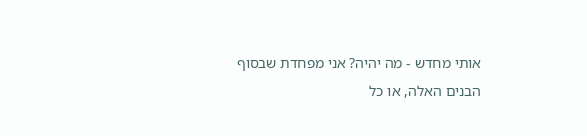אותי מחדש - מה יהיה? אני מפחדת שבסוף הבנים האלה, או כל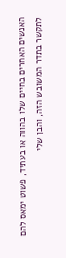האנשים האחרים בחיים שלו בהווה או בעתיד, פשוט ימאס להם לתקשר בתדר המשובש הזה, והבן שלי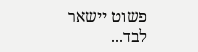פשוט יישאר לבד...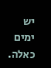יש ימים כאלה.